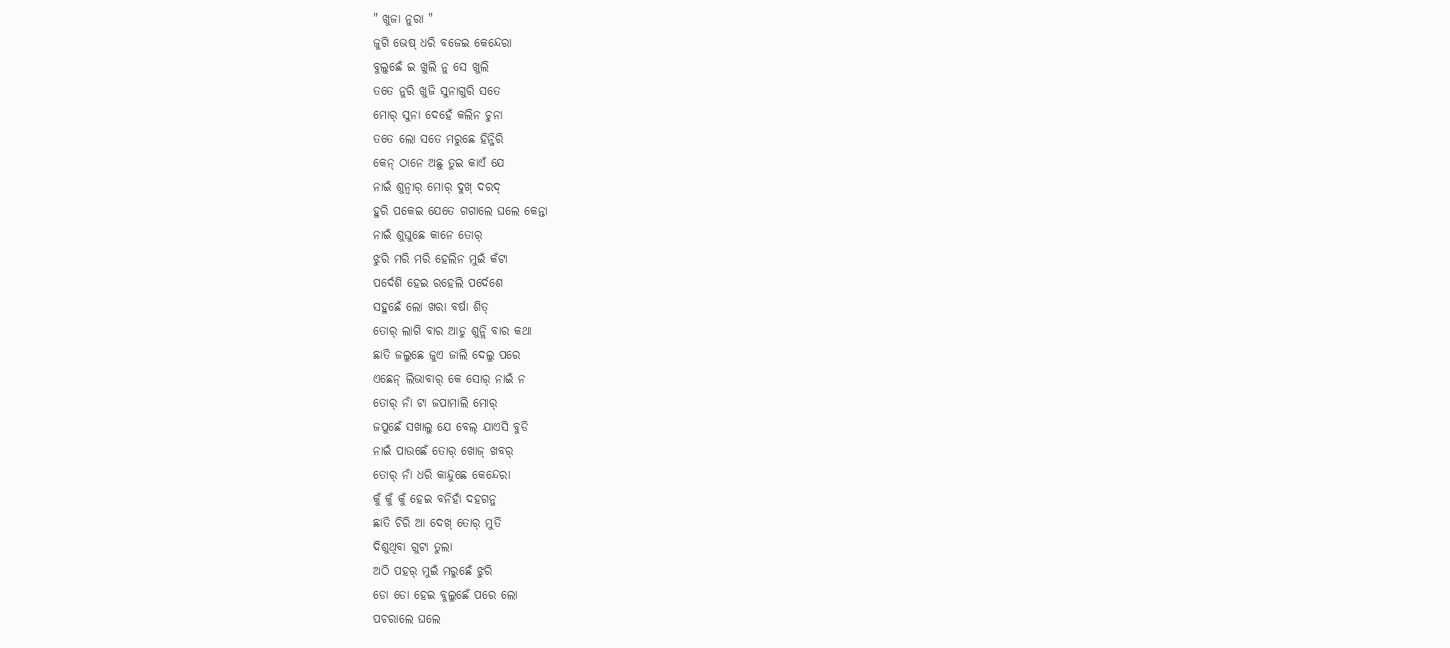" ଖୁଜା ନୁରା "
ଜୁଗି ଭେଷ୍ ଧରି ବଜେଇ କେନ୍ଦେରା
ବୁଲୁଛେଁ ଇ ଖୁଲି ନୁ ସେ ଖୁଲି
ତତେ ନୁରି ଖୁଜି ସୁନାଗୁରି ସତେ
ମୋର୍ ସୁନା ଦେହେଁ କଲିନ ଚୁନା
ତତେ ଲୋ ସତେ ମରୁଛେ ହିନ୍ଜିରି
କେନ୍ ଠାନେ ଅଛୁ ତୁଇ କାଏଁ ଯେ
ନାଇଁ ଶୁନ୍ବାର୍ ମୋର୍ ଦୁଖ୍ ଦରଦ୍
ହୁରି ପକେଇ ଯେତେ ଗଗାଲେ ଘଲେ କେନ୍ତା
ନାଇଁ ଶୁଘୁଛେ କାନେ ତୋର୍
ଝୁରି ମରି ମରି ହେଲିନ ମୁଇଁ କଁଟା
ପର୍ଦେଶି ହେଇ ରହେଲି ପର୍ଦେଶେ
ସହୁଛେଁ ଲୋ ଖରା ବର୍ଷା ଶିତ୍
ତୋର୍ ଲାଗି ବାର ଆଡୁ ଶୁନ୍ଲି ବାର କଥା
ଛାତି ଜଲୁଛେ ଜୁଏ ଜାଲି ଦେଲୁ ପରେ
ଏଛେନ୍ ଲିଭାବାର୍ କେ ସୋର୍ ନାଇଁ ନ
ତୋର୍ ନାଁ ଟା ଜପାମାଲି ମୋର୍
ଜପୁଛେଁ ସଖାଲୁ ଯେ ବେଲ୍ ଯାଏସି ବୁଡି
ନାଇଁ ପାଉଛେଁ ତୋର୍ ଖୋଜ୍ ଖବର୍
ତୋର୍ ନାଁ ଧରି କାନ୍ଦୁଛେ କେନ୍ଦେରା
କୁଁ କୁଁ କୁଁ ହେଇ ବନିହାଁ ଦହଗନ୍ଜ
ଛାତି ଚିରି ଆ ଦେଖ୍ ତୋର୍ ମୁର୍ତି
ଦିଶୁଥିବା ଗୁଟା ତୁଲା
ଅଠି ପହର୍ ମୁଇଁ ମରୁଛେଁ ଝୁରି
ଡୋ ଡୋ ହେଇ ବୁଲୁଛେଁ ପରେ ଲୋ
ପଚରାଲେ ଘଲେ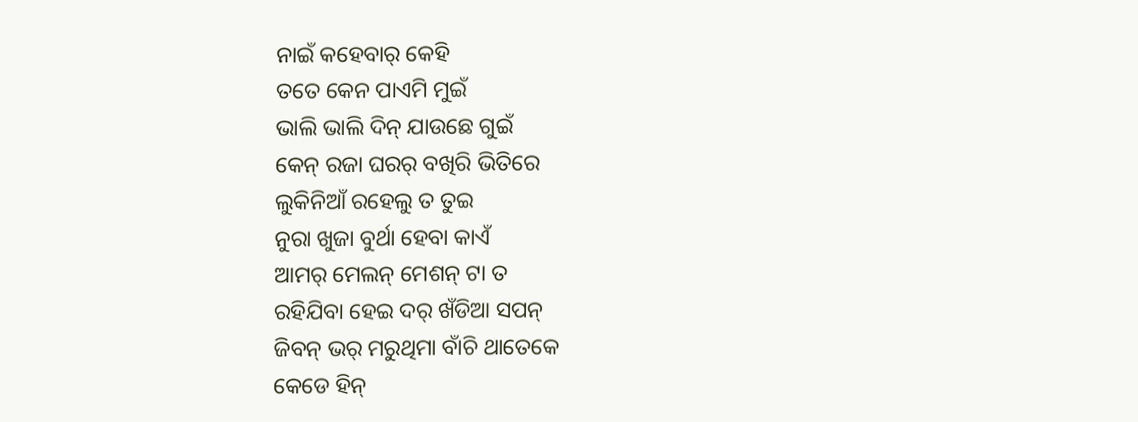ନାଇଁ କହେବାର୍ କେହି
ତତେ କେନ ପାଏମି ମୁଇଁ
ଭାଲି ଭାଲି ଦିନ୍ ଯାଉଛେ ଗୁଇଁ
କେନ୍ ରଜା ଘରର୍ ବଖିରି ଭିତିରେ
ଲୁକିନିଆଁ ରହେଲୁ ତ ତୁଇ
ନୁରା ଖୁଜା ବୁର୍ଥା ହେବା କାଏଁ
ଆମର୍ ମେଲନ୍ ମେଶନ୍ ଟା ତ
ରହିଯିବା ହେଇ ଦର୍ ଖଁଡିଆ ସପନ୍
ଜିବନ୍ ଭର୍ ମରୁଥିମା ବାଁଚି ଥାତେକେ
କେଡେ ହିନ୍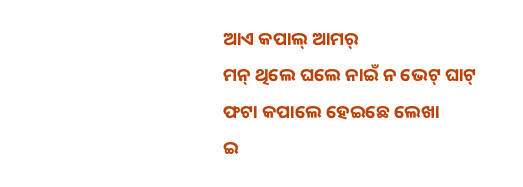ଆଏ କପାଲ୍ ଆମର୍
ମନ୍ ଥିଲେ ଘଲେ ନାଇଁ ନ ଭେଟ୍ ଘାଟ୍
ଫଟା କପାଲେ ହେଇଛେ ଲେଖା
ଇ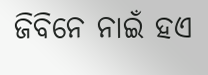ଜିବିନେ ନାଇଁ ହଏ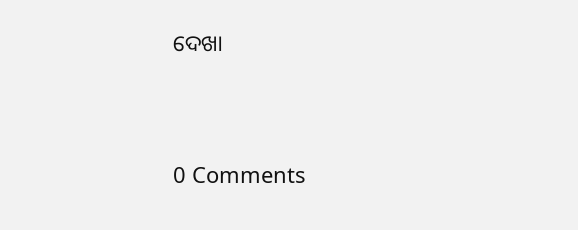ଦେଖା




0 Comments